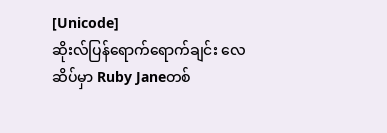[Unicode]
ဆိုးလ်ပြန်ရောက်ရောက်ချင်း လေဆိပ်မှာ Ruby Janeတစ်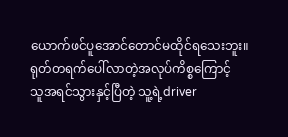ယောက်ဖင်ပူအောင်တောင်မထိုင်ရသေးဘူး။
ရုတ်တရက်ပေါ်လာတဲ့အလုပ်ကိစ္စကြောင့်
သူအရင်သွားနှင့်ပြီတဲ့ သူ့ရဲ့driver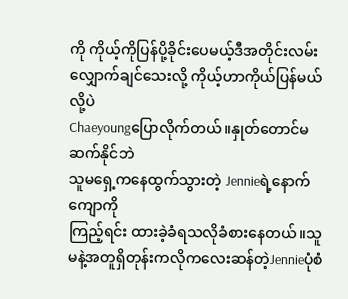ကို ကိုယ့်ကိုပြန်ပို့ခိုင်းပေမယ့်ဒီအတိုင်းလမ်းလျှောက်ချင်သေးလို့ ကိုယ့်ဟာကိုယ်ပြန်မယ်လို့ပဲ
Chaeyoungပြောလိုက်တယ်။နှုတ်တောင်မဆက်နိုင်ဘဲ
သူမရှေ့ကနေထွက်သွားတဲ့ Jennieရဲ့နောက်ကျောကို
ကြည့်ရင်း ထားခဲ့ခံရသလိုခံစားနေတယ်။သူမနဲ့အတူရှိတုန်းကလိုကလေးဆန်တဲ့Jennieပုံစံ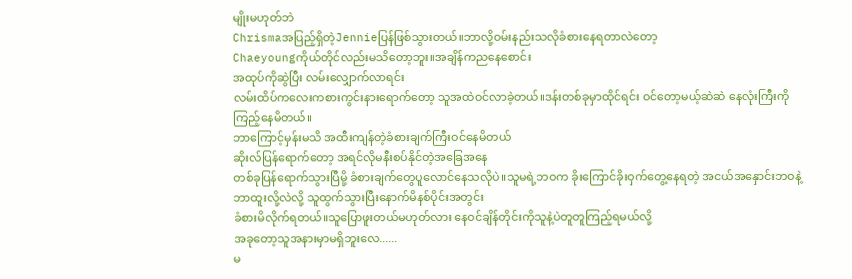မျိုးမဟုတ်ဘဲ
Chrismaအပြည့်ရှိတဲ့Jennieပြန်ဖြစ်သွားတယ်။ဘာလို့ဝမ်းနည်းသလိုခံစားနေရတာလဲတော့
Chaeyoungကိုယ်တိုင်လည်းမသိတော့ဘူး။အချိန်ကညနေစောင်း
အထုပ်ကိုဆွဲပြီး လမ်းလျှောက်လာရင်း
လမ်းထိပ်ကလေးကစားကွင်းနားရောက်တော့ သူအထဲဝင်လာခဲ့တယ်။ဒန်းတစ်ခုမှာထိုင်ရင်း ဝင်တော့မယ့်ဆဲဆဲ နေလုံးကြီးကိုကြည့်နေမိတယ်။
ဘာကြောင့်မှန်းမသိ အထီးကျန်တဲ့ခံစားချက်ကြီးဝင်နေမိတယ်
ဆိုးလ်ပြန်ရောက်တော့ အရင်လိုမနီးစပ်နိုင်တဲ့အခြေအနေ
တစ်ခုပြန်ရောက်သွားပြီမို့ ခံစားချက်တွေပူလောင်နေသလိုပဲ။သူမရဲ့ဘဝက ခိုးကြောင်ခိုးဝှက်တွေ့နေရတဲ့ အငယ်အနှောင်းဘဝနဲ့ဘာထူးလို့လဲလို့ သူထွက်သွားပြီးနောက်မိနစ်ပိုင်းအတွင်း
ခံစားမိလိုက်ရတယ်။သူပြောဖူးတယ်မဟုတ်လား နေဝင်ချိန်တိုင်းကိုသူနဲ့ပဲတူတူကြည့်ရမယ်လို့
အခုတော့သူအနားမှာမရှိဘူးလေ......
မ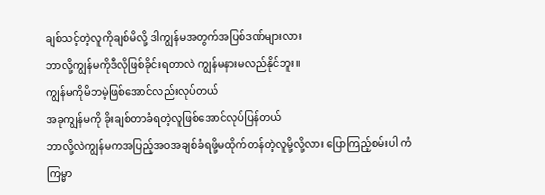ချစ်သင့်တဲ့လူကိုချစ်မိလို့ ဒါကျွန်မအတွက်အပြစ်ဒဏ်များလား
ဘာလို့ကျွန်မကိုဒီလိုဖြစ်ခိုင်းရတာလဲ ကျွန်မနားမလည်နိုင်ဘူး။
ကျွန်မကိုမိဘမဲ့ဖြစ်အောင်လည်းလုပ်တယ်
အခုကျွန်မကို ခိုးချစ်တာခံရတဲ့လူဖြစ်အောင်လုပ်ပြန်တယ်
ဘာလို့လဲကျွန်မကအပြည့်အဝအချစ်ခံရဖို့မထိုက်တန်တဲ့လူမို့လို့လား ပြောကြည့်စမ်းပါ ကံကြမ္မာ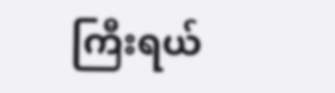ကြီးရယ်